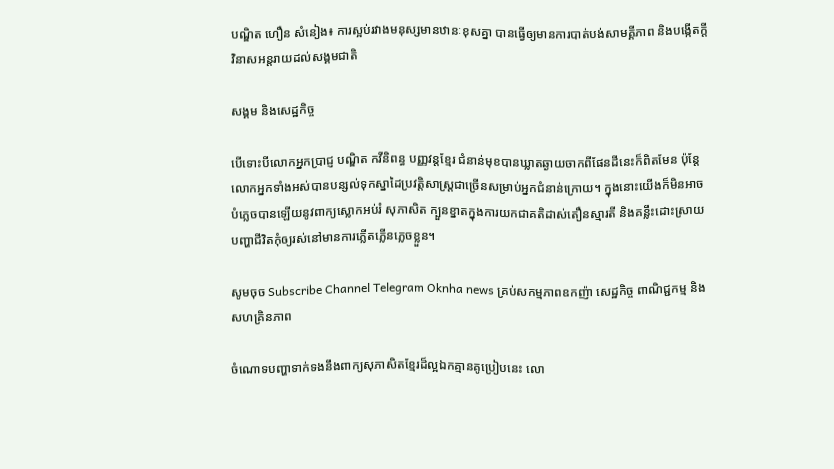បណ្ឌិត ហឿន សំនៀង៖ ការស្អប់រវាងមនុស្សមានឋានៈខុសគ្នា បានធ្វើឲ្យមានការបាត់បង់សាមគ្គីភាព និងបង្កើតក្តីវិនាសអន្តរាយដល់សង្គមជាតិ

សង្គម និងសេដ្ឋកិច្ច

បើទោះបីលោកអ្នកប្រាជ្ញ បណ្ឌិត កវីនិពន្ធ បញ្ញវន្តខ្មែរ ជំនាន់មុខបានឃ្លាតឆ្ងាយចាកពីផែនដីនេះក៏ពិតមែន ប៉ុន្តែលោកអ្នកទាំងអស់បានបន្សល់ទុកស្នាដៃប្រវត្តិសាស្រ្តជាច្រើនសម្រាប់អ្នកជំនាន់ក្រោយ។ ក្នុងនោះយើងក៏មិនអាចបំភ្លេចបានឡើយនូវពាក្យស្លោកអប់រំ សុភាសិត ក្បួនខ្នាតក្នុងការយកជាគតិដាស់តឿនស្មារតី និងគន្លឹះដោះស្រាយបញ្ហាជីវិតកុំឲ្យរស់នៅមានការភ្លើតភ្លើនភ្លេចខ្លួន។

សូមចុច Subscribe Channel Telegram Oknha news គ្រប់សកម្មភាពឧកញ៉ា សេដ្ឋកិច្ច ពាណិជ្ជកម្ម និងសហគ្រិនភាព

ចំណោទបញ្ហាទាក់ទងនឹងពាក្យសុភាសិតខ្មែរដ៏ល្អឯកគ្មានគូប្រៀបនេះ លោ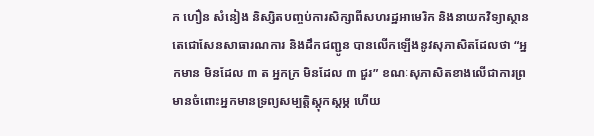ក ហឿន សំនៀង និស្សិតបញ្ចប់ការសិក្សាពីសហរដ្ឋអាមេរិក និងនាយកវិទ្យាស្ថានតេជោសែនសាធារណការ និងដឹកជញ្ជូន បានលើកឡើងនូវសុភាសិតដែលថា “អ្នកមាន មិនដែល ៣ ត អ្នកក្រ មិនដែល ៣ ជួរ” ខណៈសុភាសិតខាងលើជាការព្រមានចំពោះអ្នកមានទ្រព្យសម្បត្តិស្ដុកស្តម្ភ ហើយ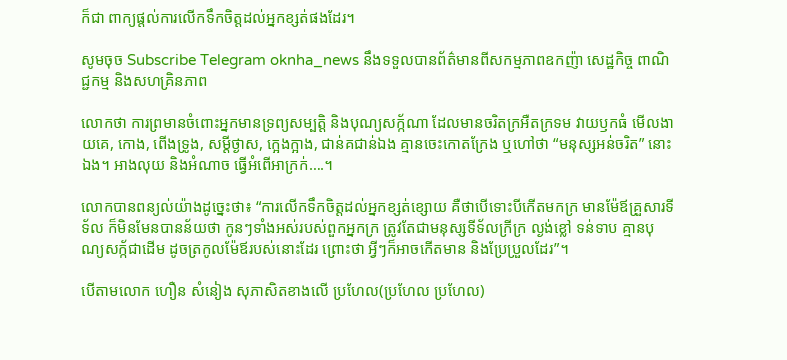ក៏ជា ពាក្យផ្តល់ការលើកទឹកចិត្តដល់អ្នកខ្សត់ផងដែរ។

សូមចុច Subscribe Telegram oknha_news នឹងទទួលបានព័ត៌មានពីសកម្មភាពឧកញ៉ា សេដ្ឋកិច្ច ពាណិជ្ជកម្ម និងសហគ្រិនភាព

លោកថា ការព្រមានចំពោះអ្នកមានទ្រព្យសម្បត្តិ និងបុណ្យសក្ក័ណា ដែលមានចរិតក្រអឺតក្រទម វាយឫកធំ មើលងាយគេ, កោង, ពើងទ្រូង, សម្ដីថ្ងាស, ក្អេងក្អាង, ជាន់គជាន់ឯង គ្មានចេះកោតក្រែង ឬហៅថា “មនុស្សអន់ចរិត” នោះឯង។ អាងលុយ និងអំណាច ធ្វើអំពើអាក្រក់….។

លោកបានពន្យល់យ៉ាងដូច្នេះថា៖ “ការលើកទឹកចិត្តដល់អ្នកខ្សត់ខ្សោយ គឺថាបើទោះបីកើតមកក្រ មានម៉ែឪគ្រួសារទីទ័ល ក៏មិនមែនបានន័យថា កូនៗទាំងអស់របស់ពួកអ្នកក្រ ត្រូវតែជាមនុស្សទីទ័លក្រីក្រ ល្ងង់ខ្លៅ ទន់ទាប គ្មានបុណ្យសក្ក័ជាដើម ដូចត្រកូលម៉ែឪរបស់នោះដែរ ព្រោះថា អ្វីៗក៏អាចកើតមាន និងប្រែប្រួលដែរ”។

បើតាមលោក ហឿន សំនៀង សុភាសិតខាងលើ ប្រហែល(ប្រហែល ប្រហែល)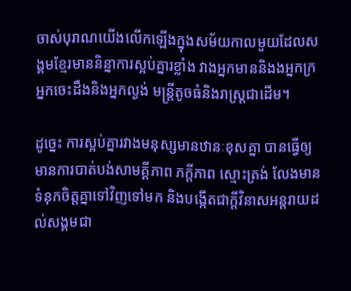ចាស់បុរាណយើងលើកឡើងក្នុងសម័យកាលមួយដែលសង្គមខ្មែរមាននិន្នាការស្អប់គ្នារខ្លាំង វាងអ្នកមាននិងងអ្នកក្រ អ្នកចេះដឹងនិងអ្នកល្ងង់ មន្ត្រីតូចធំនិងរាស្ត្រជាដើម។

ដូច្នេះ ការស្អប់គ្នារវាងមនុស្សមានឋានៈខុសគ្នា បានធ្វើឲ្យមានការបាត់បង់សាមគ្គីភាព ភក្តីភាព ស្មោះត្រង់ លែងមានទំនុកចិត្តគ្នាទៅវិញទៅមក និងបង្កើតជាក្តីវិនាសអន្តរាយដល់សង្គមជា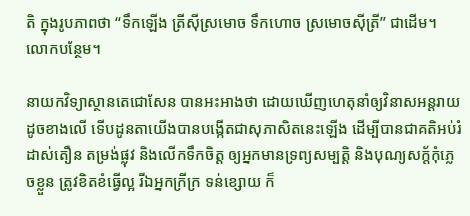តិ ក្នុងរូបភាពថា “ទឹកឡើង ត្រីស៊ីស្រមោច ទឹកហោច ស្រមោចស៊ីត្រី” ជាដើម។ លោកបន្ថែម។

នាយកវិទ្យាស្ថានតេជោសែន បានអះអាងថា ដោយឃើញហេតុនាំឲ្យវិនាសអន្តរាយដូចខាងលើ ទើបដូនតាយើងបានបង្កើតជាសុភាសិតនេះឡើង ដើម្បីបានជាគតិអប់រំ ដាស់តឿន តម្រង់ផ្លុវ និងលើកទឹកចិត្ត ឲ្យអ្នកមានទ្រព្យសម្បត្តិ និងបុណ្យសក្ត័កុំភ្លេចខ្លួន ត្រូវខិតខំធ្វើល្អ រីឯអ្នកក្រីក្រ ទន់ខ្សោយ ក៏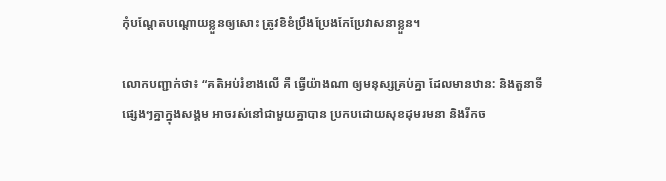កុំបណ្តែតបណ្តោយខ្លួនឲ្យសោះ ត្រូវខិខំប្រឹងប្រែងកែប្រែវាសនាខ្លួន។

លោកបញ្ជាក់ថា៖ “គតិអប់រំខាងលើ គឺ ធ្វើយ៉ាងណា ឲ្យមនុស្សគ្រប់គ្នា ដែលមានឋាន: និងតួនាទីផ្សេងៗគ្នាក្នុងសង្គម អាចរស់នៅជាមួយគ្នាបាន ប្រកបដោយសុខដុមរមនា និងរីកច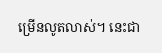ម្រើនលូតលាស់។ នេះជា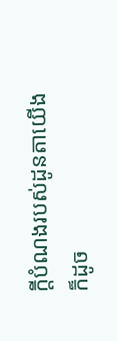ក្តីបំណងរបស់ដូនតាយើង ក៏ដូច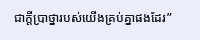ជាក្តីប្រាថ្នារបស់យើងគ្រប់គ្នាផងដែរ”